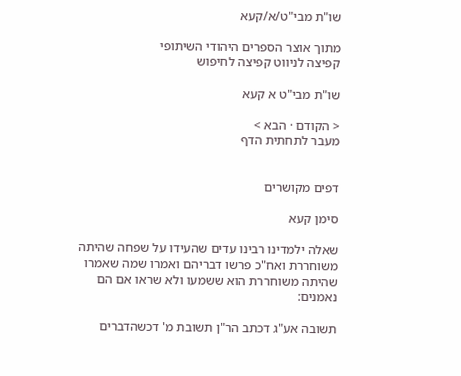שו"ת מבי"ט/א/קעא

מתוך אוצר הספרים היהודי השיתופי
קפיצה לניווט קפיצה לחיפוש

שו"ת מבי"ט א קעא

< הקודם · הבא >
מעבר לתחתית הדף


דפים מקושרים

סימן קעא

שאלה ילמדינו רבינו עדים שהעידו על שפחה שהיתה משוחררת ואח"כ פרשו דבריהם ואמרו שמה שאמרו שהיתה משוחררת הוא ששמעו ולא שראו אם הם נאמנים:

תשובה אע"ג דכתב הר"ן תשובת מ' דכשהדברים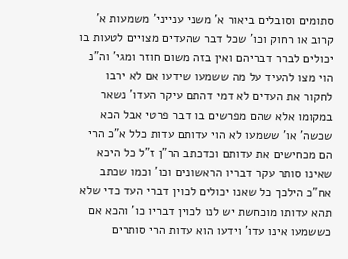סתומים וסובלים ביאור א' משני ענייני' משמעות א' קרוב או רחוק וכו' שכל דבר שהעדים מצויים לטעות בו יכולים לברר דבריהם ואין בזה משום חוזר ומגי' וה"נ הוי מצו להעיד על מה ששמעו שידעו אם לא ירבו לחקור את העדים לא דמי דהתם עיקר העדו' נשאר במקומו אלא שהם מפרשים בו דבר פרטי אבל הכא שכשה' או' ששמעו לא הוי עדותם עדות כלל א"כ הרי הם מכחישים את עדותם וכדכתב הר"ן ז"ל כל היכא שאינו סותר עקר דבריו הראשונים וכו' וכמו שכתב אח"כ הילכך כל שאנו יכולים לכוין דברי העד כדי שלא תהא עדותו מוכחשת יש לנו לכוין דבריו כו' והכא אם כששמעו אינו עדו' וידעו הוא עדות הרי סותרים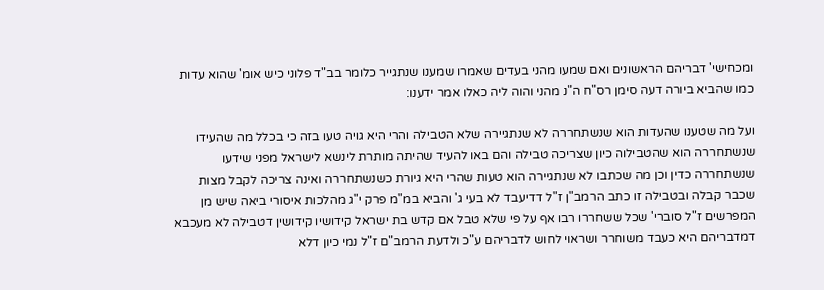ומכחישי' דבריהם הראשונים ואם שמעו מהני בעדים שאמרו שמענו שנתגייר כלומר בב"ד פלוני כיש אומ' שהוא עדות כמו שהביא ביורה דעה סימן רס"ח ה"נ מהני והוה ליה כאלו אמר ידענו:

ועל מה שטענו שהעדות הוא שנשתחררה לא שנתגיירה שלא הטבילה והרי היא גויה טעו בזה כי בכלל מה שהעידו שנשתחררה הוא שהטבילוה כיון שצריכה טבילה והם באו להעיד שהיתה מותרת לינשא לישראל מפני שידעו שנשתחררה כדין וכן מה שכתבו לא שנתגיירה הוא טעות שהרי היא גיורת כשנשתחררה ואינה צריכה לקבל מצות שכבר קבלה ובטבילה זו כתב הרמב"ן ז"ל דדיעבד לא בעי ג' והביא במ"מ פרק י"ג מהלכות איסורי ביאה שיש מן המפרשים ז"ל סוברי' שכל ששחררו רבו אף על פי שלא טבל אם קדש בת ישראל קידושיו קידושין דטבילה לא מעכבא דמדבריהם היא כעבד משוחרר ושראוי לחוש לדבריהם ע"כ ולדעת הרמב"ם ז"ל נמי כיון דלא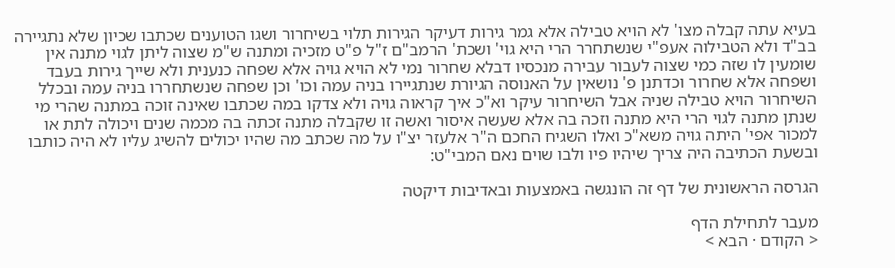בעיא עתה קבלה מצו' לא הויא טבילה אלא גמר גירות דעיקר הגירות תלוי בשיחרור ושגו הטוענים שכתבו שכיון שלא נתגיירה בב"ד ולא הטבילוה אעפ"י שנשתחרר הרי היא גוי' ושכת' הרמב"ם ז"ל פ"ט מזכיה ומתנה ש"מ שצוה ליתן לגוי מתנה אין שומעין לו שזה כמי שצוה לעבור עבירה מנכסיו דבלא שחרור נמי לא הויא גויה אלא שפחה כנענית ולא שייך גירות בעבד ושפחה אלא שחרור וכדתנן פ' נושאין על האנוסה הגיורת שנתגיירו בניה עמה וכו' וכן שפחה שנשתחררו בניה עמה ובכלל השיחרור הויא טבילה שניה אבל השיחרור עיקר וא"כ איך קראוה גויה ולא צדקו במה שכתבו שאינה זוכה במתנה שהרי מי שנתן מתנה לגוי הרי היא מתנה וזכה בה אלא שעשה איסור ואשה זו שקבלה מתנה זכתה בה מכמה שנים ויכולה לתת או למכור אפי' היתה גויה משא"כ ואלו השגיח החכם ה"ר אלעזר יצ"ו על מה שכתב מה שהיו יכולים להשיג עליו לא היה כותבו ובשעת הכתיבה היה צריך שיהיו פיו ולבו שוים נאם המבי"ט:

הגרסה הראשונית של דף זה הונגשה באמצעות ובאדיבות דיקטה

מעבר לתחילת הדף
< הקודם · הבא >